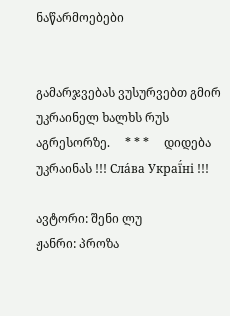ნაწარმოებები


გამარჯვებას ვუსურვებთ გმირ უკრაინელ ხალხს რუს აგრესორზე.     * * *     დიდება უკრაინას !!! Сла́ва Украї́ні !!!

ავტორი: შენი ლუ
ჟანრი: პროზა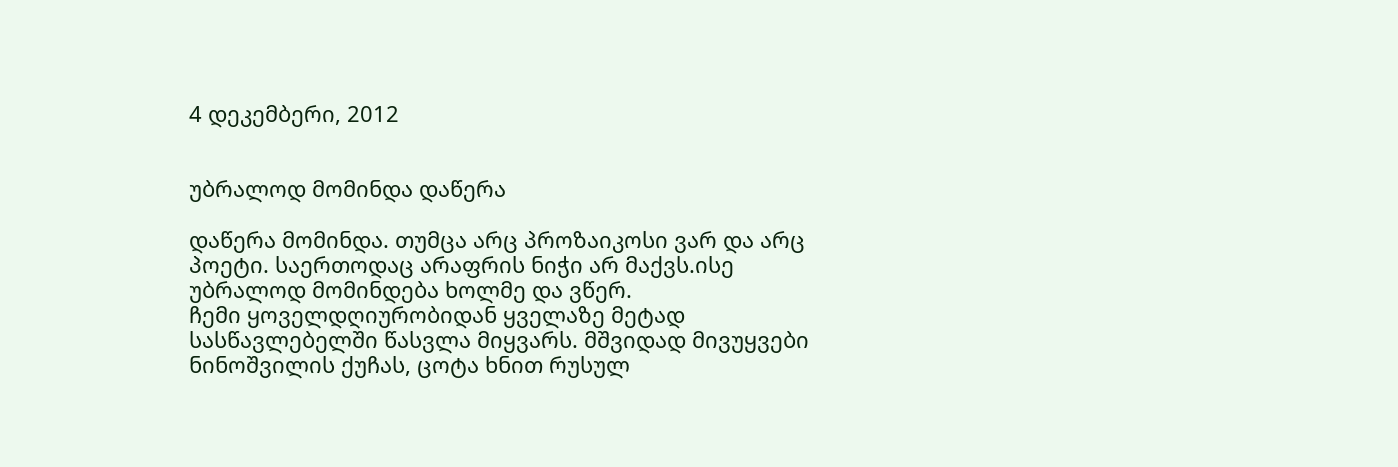4 დეკემბერი, 2012


უბრალოდ მომინდა დაწერა

დაწერა მომინდა. თუმცა არც პროზაიკოსი ვარ და არც პოეტი. საერთოდაც არაფრის ნიჭი არ მაქვს.ისე უბრალოდ მომინდება ხოლმე და ვწერ.
ჩემი ყოველდღიურობიდან ყველაზე მეტად სასწავლებელში წასვლა მიყვარს. მშვიდად მივუყვები ნინოშვილის ქუჩას, ცოტა ხნით რუსულ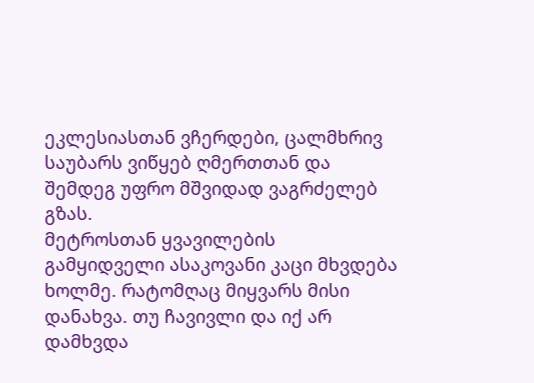ეკლესიასთან ვჩერდები, ცალმხრივ საუბარს ვიწყებ ღმერთთან და შემდეგ უფრო მშვიდად ვაგრძელებ გზას.
მეტროსთან ყვავილების გამყიდველი ასაკოვანი კაცი მხვდება ხოლმე. რატომღაც მიყვარს მისი დანახვა. თუ ჩავივლი და იქ არ დამხვდა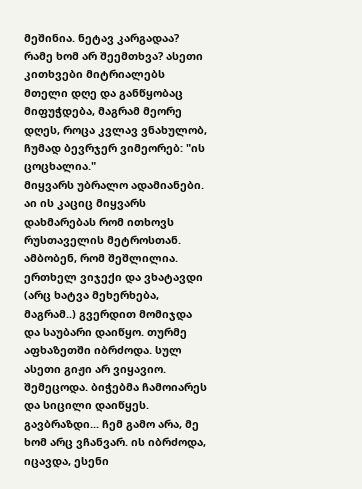მეშინია. ნეტავ კარგადაა? რამე ხომ არ შეემთხვა? ასეთი კითხვები მიტრიალებს მთელი დღე და განწყობაც მიფუჭდება, მაგრამ მეორე დღეს, როცა კვლავ ვნახულობ, ჩუმად ბევრჯერ ვიმეორებ: "ის ცოცხალია."
მიყვარს უბრალო ადამიანები. აი ის კაციც მიყვარს დახმარებას რომ ითხოვს რუსთაველის მეტროსთან. ამბობენ, რომ შეშლილია.
ერთხელ ვიჯექი და ვხატავდი (არც ხატვა მეხერხება, მაგრამ..) გვერდით მომიჯდა და საუბარი დაიწყო. თურმე აფხაზეთში იბრძოდა. სულ ასეთი გიჟი არ ვიყავიო. შემეცოდა. ბიჭებმა ჩამოიარეს და სიცილი დაიწყეს. გავბრაზდი... ჩემ გამო არა, მე ხომ არც ვჩანვარ. ის იბრძოდა, იცავდა, ესენი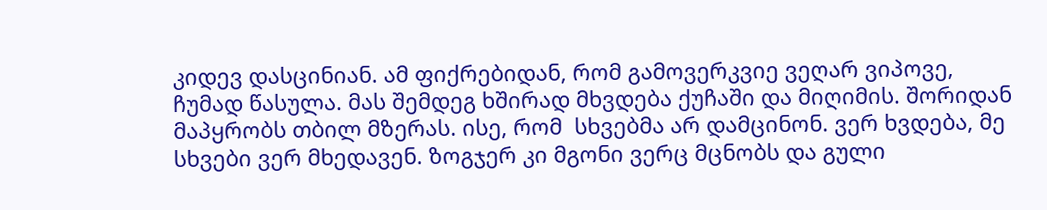კიდევ დასცინიან. ამ ფიქრებიდან, რომ გამოვერკვიე ვეღარ ვიპოვე, ჩუმად წასულა. მას შემდეგ ხშირად მხვდება ქუჩაში და მიღიმის. შორიდან მაპყრობს თბილ მზერას. ისე, რომ  სხვებმა არ დამცინონ. ვერ ხვდება, მე სხვები ვერ მხედავენ. ზოგჯერ კი მგონი ვერც მცნობს და გული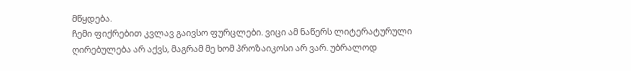მწყდება.
ჩემი ფიქრებით კვლავ გაივსო ფურცლები. ვიცი ამ ნაწერს ლიტერატურული ღირებულება არ აქვს, მაგრამ მე ხომ პროზაიკოსი არ ვარ. უბრალოდ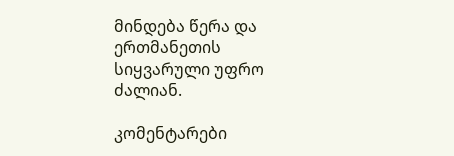მინდება წერა და ერთმანეთის სიყვარული უფრო ძალიან.

კომენტარები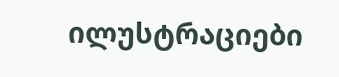ილუსტრაციები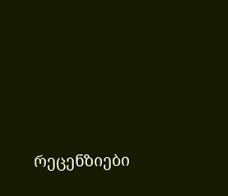რეცენზიები